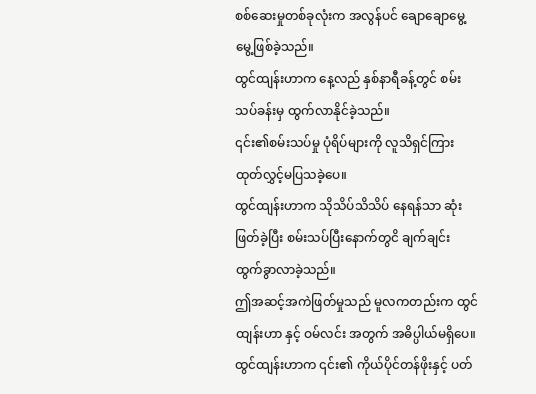စစ်ဆေးမှုတစ်ခုလုံးက အလွန်ပင် ချောချောမွေ့မွေ့ဖြစ်ခဲ့သည်။
ထွင်ထျန်းဟာက နေ့လည် နှစ်နာရီခန့်တွင် စမ်းသပ်ခန်းမှ ထွက်လာနိုင်ခဲ့သည်။
၎င်း၏စမ်းသပ်မှု ပုံရိပ်များကို လူသိရှင်ကြား ထုတ်လွှင့်မပြသခဲ့ပေ။
ထွင်ထျန်းဟာက သိုသိပ်သိသိပ် နေရန်သာ ဆုံးဖြတ်ခဲ့ပြီး စမ်းသပ်ပြီးနောက်တွငိ ချက်ချင်း ထွက်ခွာလာခဲ့သည်။
ဤအဆင့်အကဲဖြတ်မှုသည် မူလကတည်းက ထွင်ထျန်းဟာ နှင့် ဝမ်လင်း အတွက် အဓိပ္ပါယ်မရှိပေ။
ထွင်ထျန်းဟာက ၎င်း၏ ကိုယ်ပိုင်တန်ဖိုးနှင့် ပတ်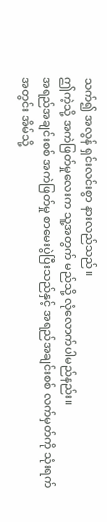သက်၍ အလွန် ရှင်းလင်းစွာ နားလည်သည်။
ဤကဲ့သို့ အကဲဖြတ်မှုလေးက သူ့အတွက် မည်သို့ လုံလောက်ပါမည်နည်း။
အရည်အချင်းစစ် အကဲဖြတ်မှု စာမေးပွဲပြီးသည်နှင့် အရည်အချင်းစစ် လက်မှတ်ကို သုံးရက်အတွင်း အိမ်သို့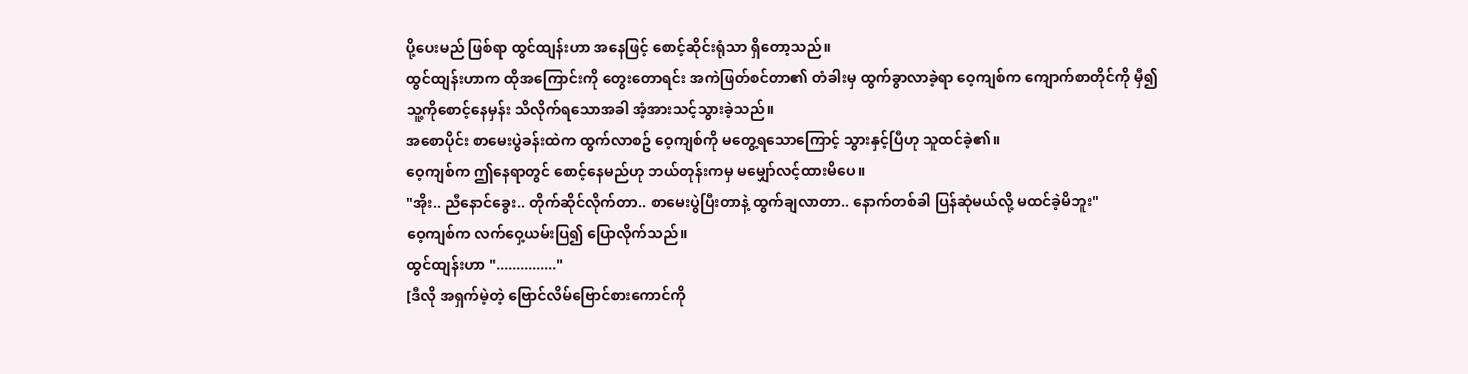ပို့ပေးမည် ဖြစ်ရာ ထွင်ထျန်းဟာ အနေဖြင့် စောင့်ဆိုင်းရုံသာ ရှိတော့သည်။
ထွင်ထျန်းဟာက ထိုအကြောင်းကို တွေးတောရင်း အကဲဖြတ်စင်တာ၏ တံခါးမှ ထွက်ခွာလာခဲ့ရာ ဝေ့ကျစ်က ကျောက်စာတိုင်ကို မှီ၍ သူ့ကိုစောင့်နေမှန်း သိလိုက်ရသောအခါ အံ့အားသင့်သွားခဲ့သည်။
အစောပိုင်း စာမေးပွဲခန်းထဲက ထွက်လာစဥ် ဝေ့ကျစ်ကို မတွေ့ရသောကြောင့် သွားနှင့်ပြီဟု သူထင်ခဲ့၏။
ဝေ့ကျစ်က ဤနေရာတွင် စောင့်နေမည်ဟု ဘယ်တုန်းကမှ မမျှော်လင့်ထားမိပေ။
"အိုး.. ညီနောင်ခွေး.. တိုက်ဆိုင်လိုက်တာ.. စာမေးပွဲပြီးတာနဲ့ ထွက်ချလာတာ.. နောက်တစ်ခါ ပြန်ဆုံမယ်လို့ မထင်ခဲ့မိဘူး"
ဝေ့ကျစ်က လက်ဝှေ့ယမ်းပြ၍ ပြောလိုက်သည်။
ထွင်ထျန်းဟာ "..............."
[ဒီလို အရှက်မဲ့တဲ့ ဗြောင်လိမ်ဗြောင်စားကောင်ကို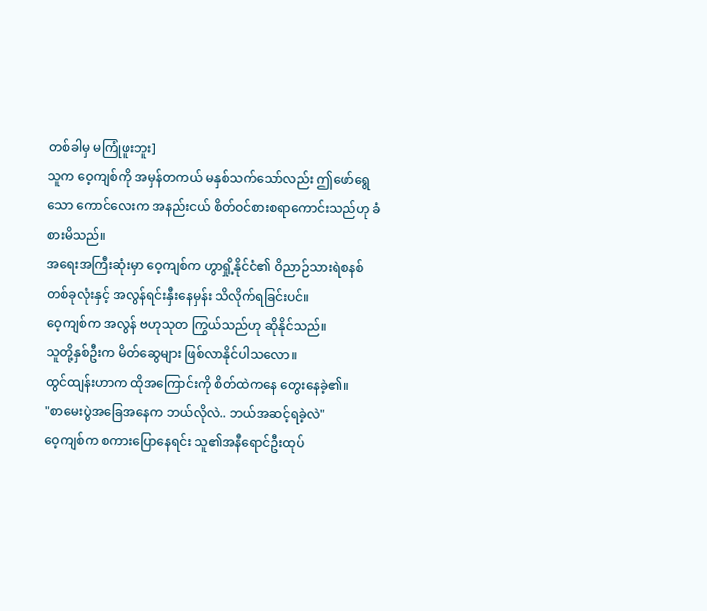တစ်ခါမှ မကြုံဖူးဘူး]
သူက ဝေ့ကျစ်ကို အမှန်တကယ် မနှစ်သက်သော်လည်း ဤဖော်ရွေသော ကောင်လေးက အနည်းငယ် စိတ်ဝင်စားစရာကောင်းသည်ဟု ခံစားမိသည်။
အရေးအကြီးဆုံးမှာ ဝေ့ကျစ်က ဟွာရှို့နိုင်ငံ၏ ဝိညာဉ်သားရဲစနစ် တစ်ခုလုံးနှင့် အလွန်ရင်းနှီးနေမှန်း သိလိုက်ရခြင်းပင်။
ဝေ့ကျစ်က အလွန် ဗဟုသုတ ကြွယ်သည်ဟု ဆိုနိုင်သည်။
သူတို့နှစ်ဦးက မိတ်ဆွေများ ဖြစ်လာနိုင်ပါသလော။
ထွင်ထျန်းဟာက ထိုအကြောင်းကို စိတ်ထဲကနေ တွေးနေခဲ့၏။
"စာမေးပွဲအခြေအနေက ဘယ်လိုလဲ.. ဘယ်အဆင့်ရခဲ့လဲ"
ဝေ့ကျစ်က စကားပြောနေရင်း သူ၏အနီရောင်ဦးထုပ်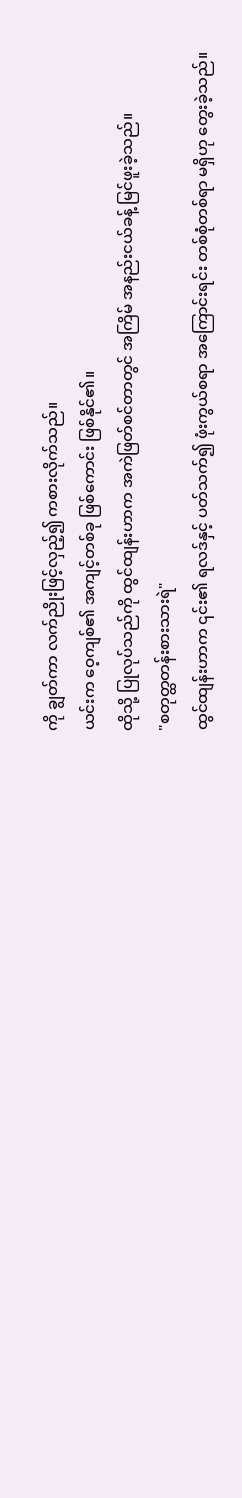ကို ချွတ်ကာ လက်ညိုးဖြင့်လှည့်၍ ကစားလိုက်သည်။
ယင်းက ဝေ့ကျစ်၏ အကျင့်တစ်ခု ဖြစ်ကောင်း ဖြစ်နိုင်၏။
ထိုသို့ ပြုလုပ်သည်ကို ထွင်ထျန်းဟာက အကဲဖြတ်စင်တာတွင် အကြိမ် အနည်းငယ်ခန့် မြင်ဖူးခဲ့သည်။
"စတုတ္ထတန်းစားသားရဲ"
ထွင်ထျန်းဟာက ၎င်း၏ ရလဒ်နှင့် ပတ်သက်၍ ဖုံးကွယ်စရာ အကြောင်းရင်း တစ်စုံတစ်ရာ မရှိဟု တွေးခဲ့သည်။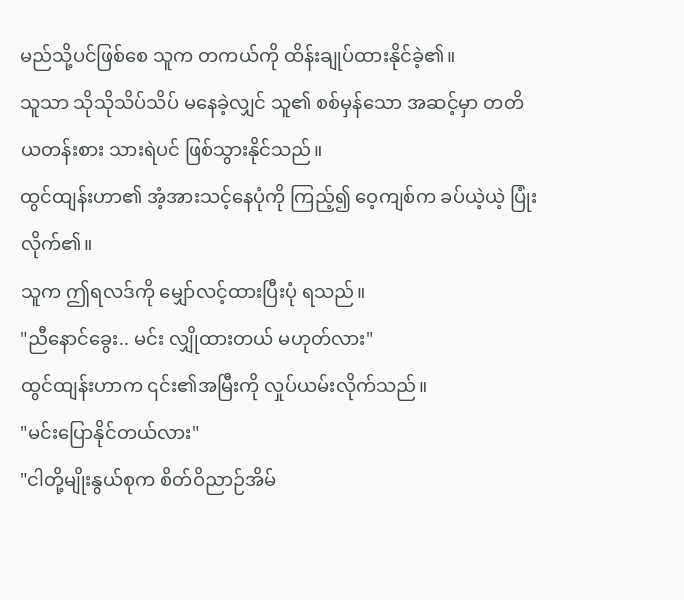မည်သို့ပင်ဖြစ်စေ သူက တကယ်ကို ထိန်းချုပ်ထားနိုင်ခဲ့၏။
သူသာ သိုသိုသိပ်သိပ် မနေခဲ့လျှင် သူ၏ စစ်မှန်သော အဆင့်မှာ တတိယတန်းစား သားရဲပင် ဖြစ်သွားနိုင်သည်။
ထွင်ထျန်းဟာ၏ အံ့အားသင့်နေပုံကို ကြည့်၍ ဝေ့ကျစ်က ခပ်ယဲ့ယဲ့ ပြုံးလိုက်၏။
သူက ဤရလဒ်ကို မျှော်လင့်ထားပြီးပုံ ရသည်။
"ညီနောင်ခွေး.. မင်း လျှိုထားတယ် မဟုတ်လား"
ထွင်ထျန်းဟာက ၎င်း၏အမြီးကို လှုပ်ယမ်းလိုက်သည်။
"မင်းပြောနိုင်တယ်လား"
"ငါတို့မျိုးနွယ်စုက စိတ်ဝိညာဉ်အိမ်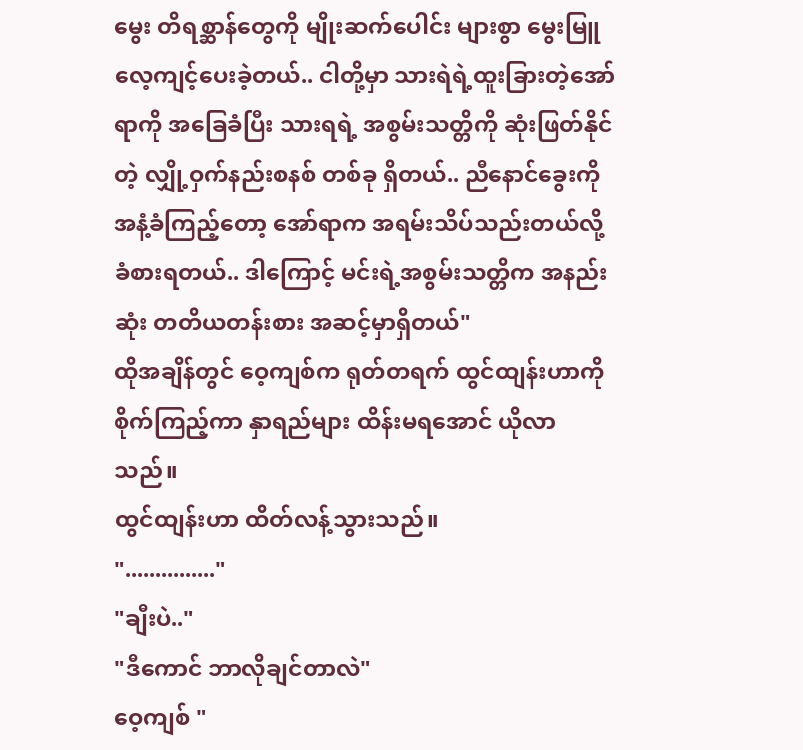မွေး တိရစ္ဆာန်တွေကို မျိုးဆက်ပေါင်း များစွာ မွေးမြူ လေ့ကျင့်ပေးခဲ့တယ်.. ငါတို့မှာ သားရဲရဲ့ထူးခြားတဲ့အော်ရာကို အခြေခံပြီး သားရရဲ့ အစွမ်းသတ္တိကို ဆုံးဖြတ်နိုင်တဲ့ လျှို့ဝှက်နည်းစနစ် တစ်ခု ရှိတယ်.. ညီနောင်ခွေးကို အနံ့ခံကြည့်တော့ အော်ရာက အရမ်းသိပ်သည်းတယ်လို့ ခံစားရတယ်.. ဒါကြောင့် မင်းရဲ့အစွမ်းသတ္တိက အနည်းဆုံး တတိယတန်းစား အဆင့်မှာရှိတယ်"
ထိုအချိန်တွင် ဝေ့ကျစ်က ရုတ်တရက် ထွင်ထျန်းဟာကို စိုက်ကြည့်ကာ နှာရည်များ ထိန်းမရအောင် ယိုလာသည်။
ထွင်ထျန်းဟာ ထိတ်လန့်သွားသည်။
"..............."
"ချီးပဲ.."
"ဒီကောင် ဘာလိုချင်တာလဲ"
ဝေ့ကျစ် "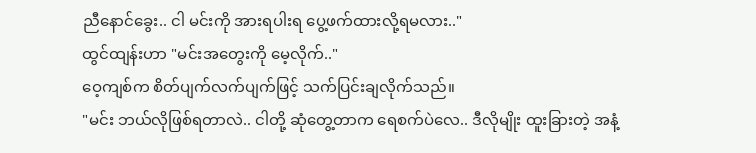ညီနောင်ခွေး.. ငါ မင်းကို အားရပါးရ ပွေ့ဖက်ထားလို့ရမလား.."
ထွင်ထျန်းဟာ "မင်းအတွေးကို မေ့လိုက်.."
ဝေ့ကျစ်က စိတ်ပျက်လက်ပျက်ဖြင့် သက်ပြင်းချလိုက်သည်။
"မင်း ဘယ်လိုဖြစ်ရတာလဲ.. ငါတို့ ဆုံတွေ့တာက ရေစက်ပဲလေ.. ဒီလိုမျိုး ထူးခြားတဲ့ အနံ့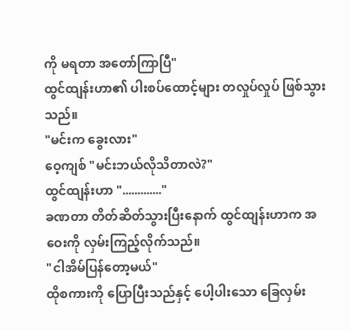ကို မရတာ အတော်ကြာပြီ"
ထွင်ထျန်းဟာ၏ ပါးစပ်ထောင့်များ တလှုပ်လှုပ် ဖြစ်သွားသည်။
"မင်းက ခွေးလား"
ဝေ့ကျစ် "မင်းဘယ်လိုသိတာလဲ?"
ထွင်ထျန်းဟာ "............."
ခဏတာ တိတ်ဆိတ်သွားပြီးနောက် ထွင်ထျန်းဟာက အဝေးကို လှမ်းကြည့်လိုက်သည်။
"ငါအိမ်ပြန်တော့မယ်"
ထိုစကားကို ပြောပြီးသည်နှင့် ပေါ့ပါးသော ခြေလှမ်း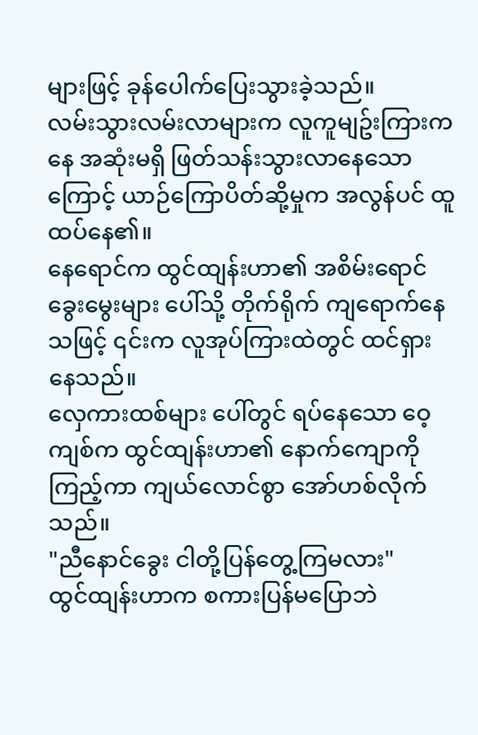များဖြင့် ခုန်ပေါက်ပြေးသွားခဲ့သည်။
လမ်းသွားလမ်းလာများက လူကူမျဥ်းကြားကနေ အဆုံးမရှိ ဖြတ်သန်းသွားလာနေသောကြောင့် ယာဉ်ကြောပိတ်ဆို့မှုက အလွန်ပင် ထူထပ်နေ၏။
နေရောင်က ထွင်ထျန်းဟာ၏ အစိမ်းရောင်ခွေးမွေးများ ပေါ်သို့ တိုက်ရိုက် ကျရောက်နေသဖြင့် ၎င်းက လူအုပ်ကြားထဲတွင် ထင်ရှားနေသည်။
လှေကားထစ်များ ပေါ်တွင် ရပ်နေသော ဝေ့ကျစ်က ထွင်ထျန်းဟာ၏ နောက်ကျောကို ကြည့်ကာ ကျယ်လောင်စွာ အော်ဟစ်လိုက်သည်။
"ညီနောင်ခွေး ငါတို့ပြန်တွေ့ကြမလား"
ထွင်ထျန်းဟာက စကားပြန်မပြောဘဲ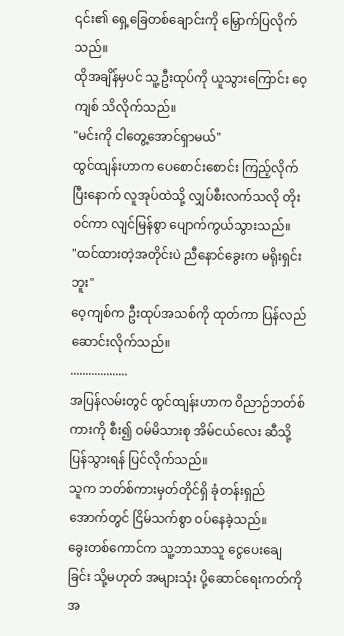၎င်း၏ ရှေ့ခြေတစ်ချောင်းကို မြှောက်ပြလိုက်သည်။
ထိုအချိန်မှပင် သူ့ဦးထုပ်ကို ယူသွားကြောင်း ဝေ့ကျစ် သိလိုက်သည်။
"မင်းကို ငါတွေ့အောင်ရှာမယ်"
ထွင်ထျန်းဟာက ပေစောင်းစောင်း ကြည့်လိုက်ပြီးနောက် လူအုပ်ထဲသို့ လျှပ်စီးလက်သလို တိုးဝင်ကာ လျင်မြန်စွာ ပျောက်ကွယ်သွားသည်။
"ထင်ထားတဲ့အတိုင်းပဲ ညီနောင်ခွေးက မရိုးရှင်းဘူး"
ဝေ့ကျစ်က ဦးထုပ်အသစ်ကို ထုတ်ကာ ပြန်လည်ဆောင်းလိုက်သည်။
...................
အပြန်လမ်းတွင် ထွင်ထျန်းဟာက ဝိညာဉ်ဘတ်စ်ကားကို စီး၍ ဝမ်မိသားစု အိမ်ငယ်လေး ဆီသို့ ပြန်သွားရန် ပြင်လိုက်သည်။
သူက ဘတ်စ်ကားမှတ်တိုင်ရှိ ခုံတန်းရှည် အောက်တွင် ငြိမ်သက်စွာ ဝပ်နေခဲ့သည်။
ခွေးတစ်ကောင်က သူ့ဘာသာသူ ငွေပေးချေခြင်း သို့မဟုတ် အများသုံး ပို့ဆောင်ရေးကတ်ကို အ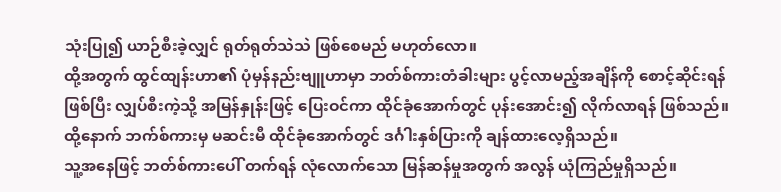သုံးပြု၍ ယာဉ်စီးခဲ့လျှင် ရုတ်ရုတ်သဲသဲ ဖြစ်စေမည် မဟုတ်လော။
ထို့အတွက် ထွင်ထျန်းဟာ၏ ပုံမှန်နည်းဗျူဟာမှာ ဘတ်စ်ကားတံခါးများ ပွင့်လာမည့်အချိန်ကို စောင့်ဆိုင်းရန်ဖြစ်ပြီး လျှပ်စီးကဲ့သို့ အမြန်နှုန်းဖြင့် ပြေးဝင်ကာ ထိုင်ခုံအောက်တွင် ပုန်းအောင်း၍ လိုက်လာရန် ဖြစ်သည်။
ထို့နောက် ဘက်စ်ကားမှ မဆင်းမီ ထိုင်ခုံအောက်တွင် ဒင်္ဂါးနှစ်ပြားကို ချန်ထားလေ့ရှိသည်။
သူ့အနေဖြင့် ဘတ်စ်ကားပေါ် တက်ရန် လုံလောက်သော မြန်ဆန်မှုအတွက် အလွန် ယုံကြည်မှုရှိသည်။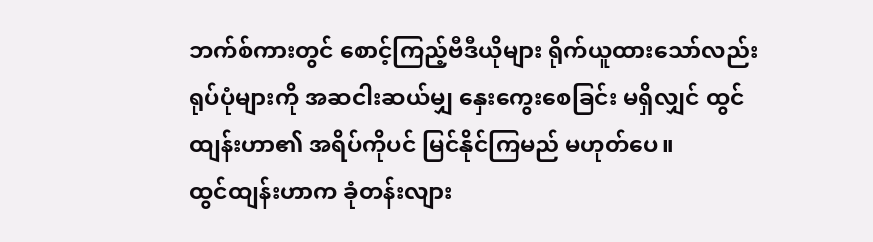ဘက်စ်ကားတွင် စောင့်ကြည့်ဗီဒီယိုများ ရိုက်ယူထားသော်လည်း ရုပ်ပုံများကို အဆငါးဆယ်မျှ နှေးကွေးစေခြင်း မရှိလျှင် ထွင်ထျန်းဟာ၏ အရိပ်ကိုပင် မြင်နိုင်ကြမည် မဟုတ်ပေ။
ထွင်ထျန်းဟာက ခုံတန်းလျား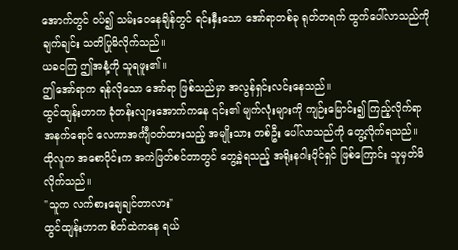အောက်တွင် ဝပ်၍ သမ်းဝေနေချိန်တွင် ရင်းနှီးသော အော်ရာတစ်ခု ရုတ်တရက် ထွက်ပေါ်လာသည်ကို ချက်ချင်း သတိပြုမိလိုက်သည်။
ယခငကြ ဤအနံ့ကို သူရဖူး၏။
ဤအော်ရာက ရန်လိုသော အော်ရာ ဖြစ်သည်မှာ အလွန်ရှင်းလင်းနေသည်။
ထွင်ထျန်းဟာက ခုံတန်းလျားအောက်ကနေ ၎င်း၏ မျက်လုံးများကို ကျဉ်းမြောင်း၍ ကြည့်လိုက်ရာ အနက်ရောင် လေကာအင်္ကျီဝတ်ထားသည့် အမျိုးသား တစ်ဦး ပေါ်လာသည်ကို တွေ့လိုက်ရသည်။
ထိုလူက အစောပိုင်းက အကဲဖြတ်စင်တာတွင် တွေ့ခဲ့ရသည့် အရိုးနဂါးပိုင်ရှင် ဖြစ်ကြောင်း သူမှတ်မိလိုက်သည်။
"သူက လက်စားချေချင်တာလား"
ထွင်ထျန်းဟာက စိတ်ထဲကနေ ရယ်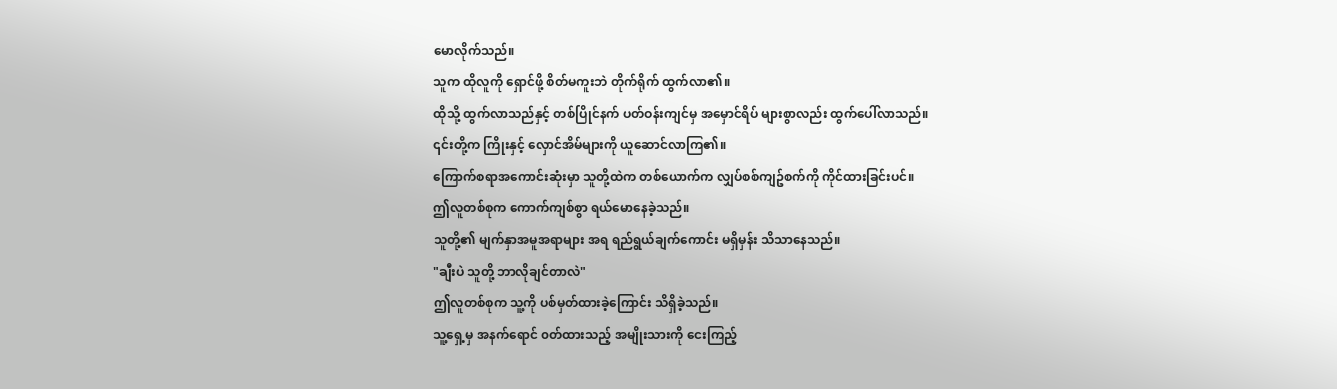မောလိုက်သည်။
သူက ထိုလူကို ရှောင်ဖို့ စိတ်မကူးဘဲ တိုက်ရိုက် ထွက်လာ၏။
ထိုသို့ ထွက်လာသည်နှင့် တစ်ပြိုင်နက် ပတ်ဝန်းကျင်မှ အမှောင်ရိပ် များစွာလည်း ထွက်ပေါ်လာသည်။
၎င်းတို့က ကြိုးနှင့် လှောင်အိမ်များကို ယူဆောင်လာကြ၏။
ကြောက်စရာအကောင်းဆုံးမှာ သူတို့ထဲက တစ်ယောက်က လျှပ်စစ်ကျဥ်စက်ကို ကိုင်ထားခြင်းပင်။
ဤလူတစ်စုက ကောက်ကျစ်စွာ ရယ်မောနေခဲ့သည်။
သူတို့၏ မျက်နှာအမူအရာများ အရ ရည်ရွယ်ချက်ကောင်း မရှိမှန်း သိသာနေသည်။
"ချီးပဲ သူတို့ ဘာလိုချင်တာလဲ"
ဤလူတစ်စုက သူ့ကို ပစ်မှတ်ထားခဲ့ကြောင်း သိရှိခဲ့သည်။
သူ့ရှေ့မှ အနက်ရောင် ၀တ်ထားသည့် အမျိုးသားကို ငေးကြည့်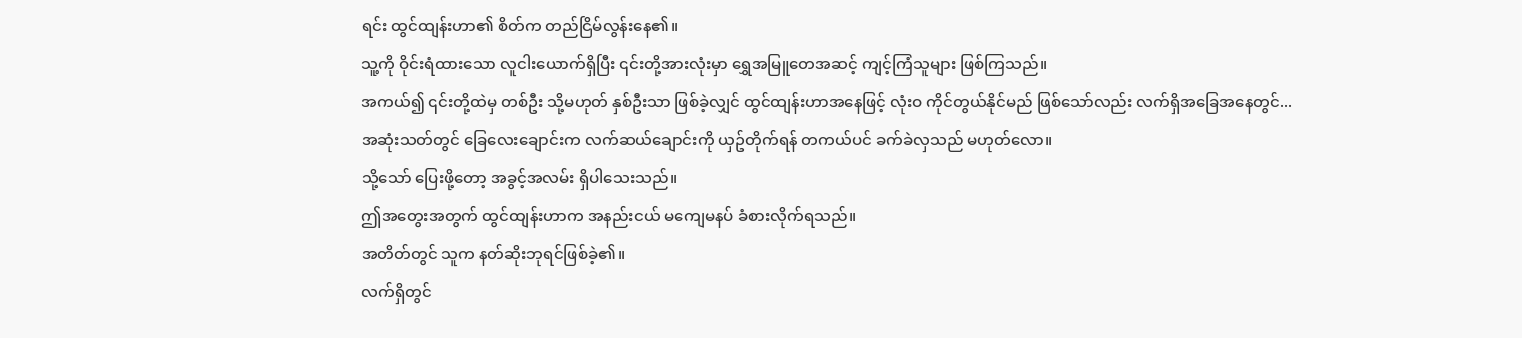ရင်း ထွင်ထျန်းဟာ၏ စိတ်က တည်ငြိမ်လွန်းနေ၏။
သူ့ကို ဝိုင်းရံထားသော လူငါးယောက်ရှိပြီး ၎င်းတို့အားလုံးမှာ ရွှေအမြူတေအဆင့် ကျင့်ကြံသူများ ဖြစ်ကြသည်။
အကယ်၍ ၎င်းတို့ထဲမှ တစ်ဦး သို့မဟုတ် နှစ်ဦးသာ ဖြစ်ခဲ့လျှင် ထွင်ထျန်းဟာအနေဖြင့် လုံးဝ ကိုင်တွယ်နိုင်မည် ဖြစ်သော်လည်း လက်ရှိအခြေအနေတွင်...
အဆုံးသတ်တွင် ခြေလေးချောင်းက လက်ဆယ်ချောင်းကို ယှဥ်တိုက်ရန် တကယ်ပင် ခက်ခဲလှသည် မဟုတ်လော။
သို့သော် ပြေးဖို့တော့ အခွင့်အလမ်း ရှိပါသေးသည်။
ဤအတွေးအတွက် ထွင်ထျန်းဟာက အနည်းငယ် မကျေမနပ် ခံစားလိုက်ရသည်။
အတိတ်တွင် သူက နတ်ဆိုးဘုရင်ဖြစ်ခဲ့၏။
လက်ရှိတွင်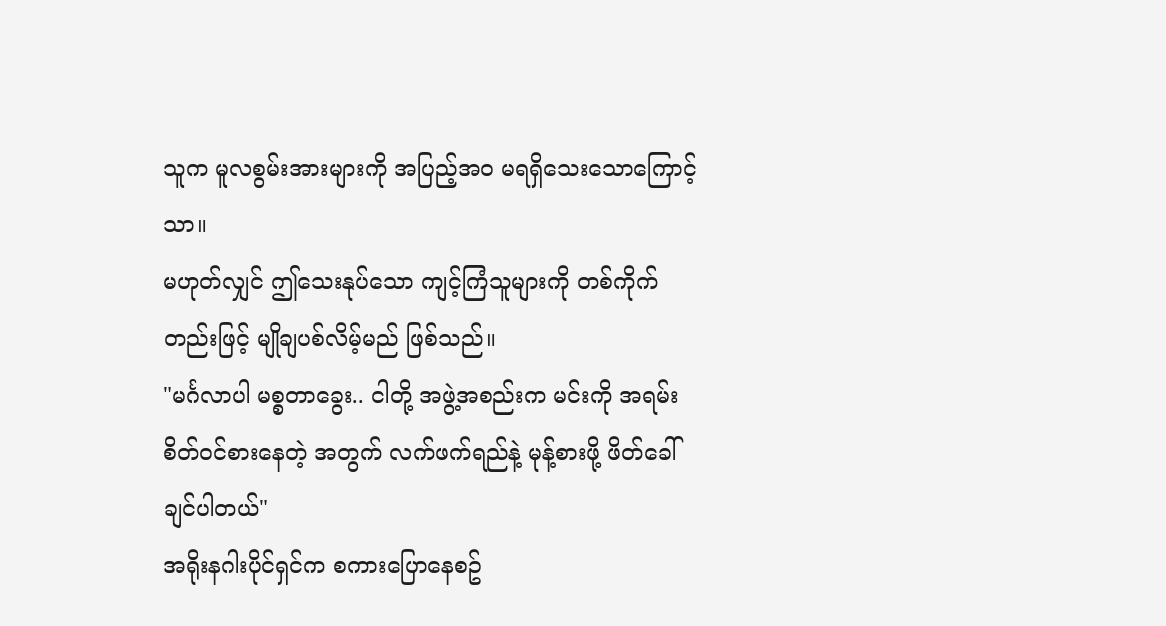သူက မူလစွမ်းအားများကို အပြည့်အဝ မရရှိသေးသောကြောင့်သာ။
မဟုတ်လျှင် ဤသေးနုပ်သော ကျင့်ကြံသူများကို တစ်ကိုက်တည်းဖြင့် မျိုချပစ်လိမ့်မည် ဖြစ်သည်။
"မင်္ဂလာပါ မစ္စတာခွေး.. ငါတို့ အဖွဲ့အစည်းက မင်းကို အရမ်းစိတ်ဝင်စားနေတဲ့ အတွက် လက်ဖက်ရည်နဲ့ မုန့်စားဖို့ ဖိတ်ခေါ်ချင်ပါတယ်"
အရိုးနဂါးပိုင်ရှင်က စကားပြောနေစဥ်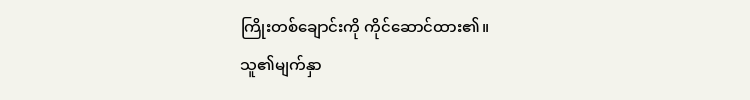ကြိုးတစ်ချောင်းကို ကိုင်ဆောင်ထား၏။
သူ၏မျက်နှာ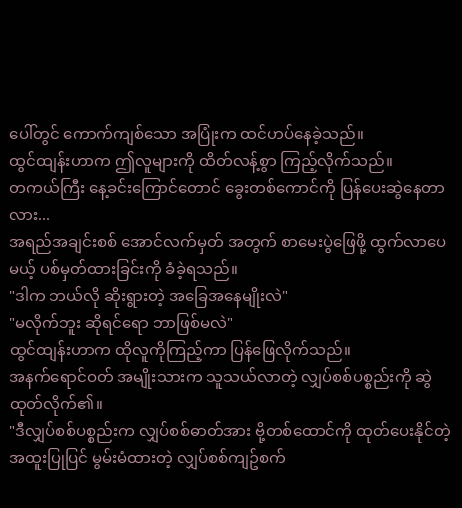ပေါ်တွင် ကောက်ကျစ်သော အပြုံးက ထင်ဟပ်နေခဲ့သည်။
ထွင်ထျန်းဟာက ဤလူများကို ထိတ်လန့်စွာ ကြည့်လိုက်သည်။
တကယ်ကြီး နေ့ခင်းကြောင်တောင် ခွေးတစ်ကောင်ကို ပြန်ပေးဆွဲနေတာလား...
အရည်အချင်းစစ် အောင်လက်မှတ် အတွက် စာမေးပွဲဖြေဖို့ ထွက်လာပေမယ့် ပစ်မှတ်ထားခြင်းကို ခံခဲ့ရသည်။
"ဒါက ဘယ်လို ဆိုးရွားတဲ့ အခြေအနေမျိုးလဲ"
"မလိုက်ဘူး ဆိုရင်ရော ဘာဖြစ်မလဲ"
ထွင်ထျန်းဟာက ထိုလူကိုကြည့်ကာ ပြန်ဖြေလိုက်သည်။
အနက်ရောင်ဝတ် အမျိုးသားက သူသယ်လာတဲ့ လျှပ်စစ်ပစ္စည်းကို ဆွဲထုတ်လိုက်၏။
"ဒီလျှပ်စစ်ပစ္စည်းက လျှပ်စစ်ဓာတ်အား ဗို့တစ်ထောင်ကို ထုတ်ပေးနိုင်တဲ့ အထူးပြုပြင် မွမ်းမံထားတဲ့ လျှပ်စစ်ကျဥ်စက်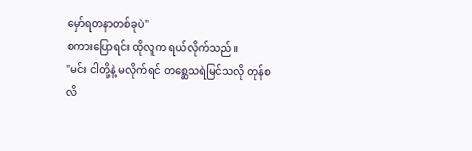မှော်ရတနာတစ်ခုပဲ"
စကားပြောရင်း ထိုလူက ရယ်လိုက်သည်။
"မင်း ငါတို့နဲ့ မလိုက်ရင် တစ္ဆေသရဲမြင်သလို တုန်စလိ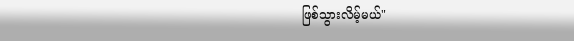ဖြစ်သွားလိမ့်မယ်"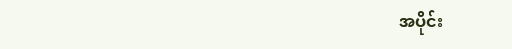အပိုင်း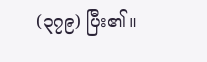(၃၇၉) ပြီး၏။